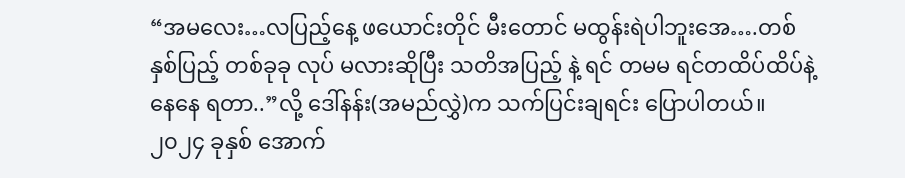“အမလေး…လပြည့်နေ့ ဖယောင်းတိုင် မီးတောင် မထွန်းရဲပါဘူးအေ….တစ်နှစ်ပြည့် တစ်ခုခု လုပ် မလားဆိုပြီး သတိအပြည့် နဲ့ ရင် တမမ ရင်တထိပ်ထိပ်နဲ့ နေနေ ရတာ..”လို့ ဒေါ်နန်း(အမည်လွှဲ)က သက်ပြင်းချရင်း ပြောပါတယ်။
၂၀၂၄ ခုနှစ် အောက်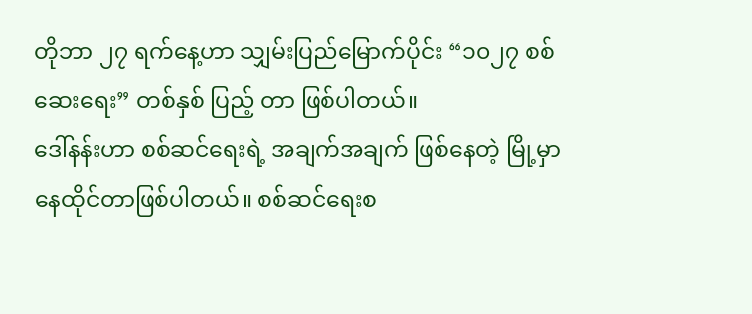တိုဘာ ၂၇ ရက်နေ့ဟာ သျှမ်းပြည်မြောက်ပိုင်း “၁၀၂၇ စစ်ဆေးရေး” တစ်နှစ် ပြည့် တာ ဖြစ်ပါတယ်။
ဒေါ်နန်းဟာ စစ်ဆင်ရေးရဲ့ အချက်အချက် ဖြစ်နေတဲ့ မြို့မှာ နေထိုင်တာဖြစ်ပါတယ်။ စစ်ဆင်ရေးစ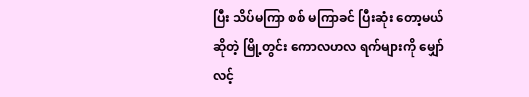ပြီး သိပ်မကြာ စစ် မကြာခင် ပြီးဆုံး တော့မယ် ဆိုတဲ့ မြို့တွင်း ကောလဟလ ရက်များကို မျှော်လင့်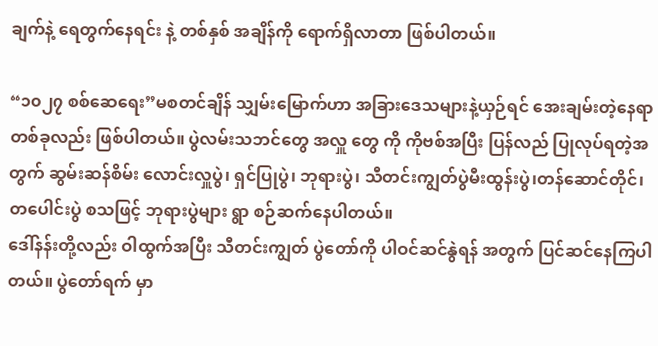ချက်နဲ့ ရေတွက်နေရင်း နဲ့ တစ်နှစ် အချိန်ကို ရောက်ရှိလာတာ ဖြစ်ပါတယ်။

“၁၀၂၇ စစ်ဆေရေး”မစတင်ချိန် သျှမ်းမြောက်ဟာ အခြားဒေသများနဲ့ယှဉ်ရင် အေးချမ်းတဲ့နေရာ တစ်ခုလည်း ဖြစ်ပါတယ်။ ပွဲလမ်းသဘင်တွေ အလှူ တွေ ကို ကိုဗစ်အပြီး ပြန်လည် ပြုလုပ်ရတဲ့အတွက် ဆွမ်းဆန်စိမ်း လောင်းလှူပွဲ၊ ရှင်ပြုပွဲ၊ ဘုရားပွဲ၊ သီတင်းကျွတ်ပွဲမီးထွန်းပွဲ၊တန်ဆောင်တိုင်၊တပေါင်းပွဲ စသဖြင့် ဘုရားပွဲများ ရွာ စဉ်ဆက်နေပါတယ်။
ဒေါ်နန်းတို့လည်း ဝါထွက်အပြီး သီတင်းကျွတ် ပွဲတော်ကို ပါဝင်ဆင်နွဲရန် အတွက် ပြင်ဆင်နေကြပါတယ်။ ပွဲတော်ရက် မှာ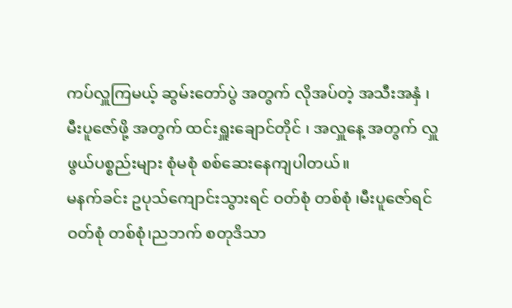ကပ်လှူကြမယ့် ဆွမ်းတော်ပွဲ အတွက် လိုအပ်တဲ့ အသီးအနှံ ၊မီးပူဇော်ဖို့ အတွက် ထင်းရှူးချောင်တိုင် ၊ အလှူနေ့ အတွက် လှူဖွယ်ပစ္စည်းများ စုံမစုံ စစ်ဆေးနေကျပါတယ်။
မနက်ခင်း ဥပုသ်ကျောင်းသွားရင် ဝတ်စုံ တစ်စုံ ၊မီးပူဇော်ရင် ဝတ်စုံ တစ်စုံ၊ညဘက် စတုဒိသာ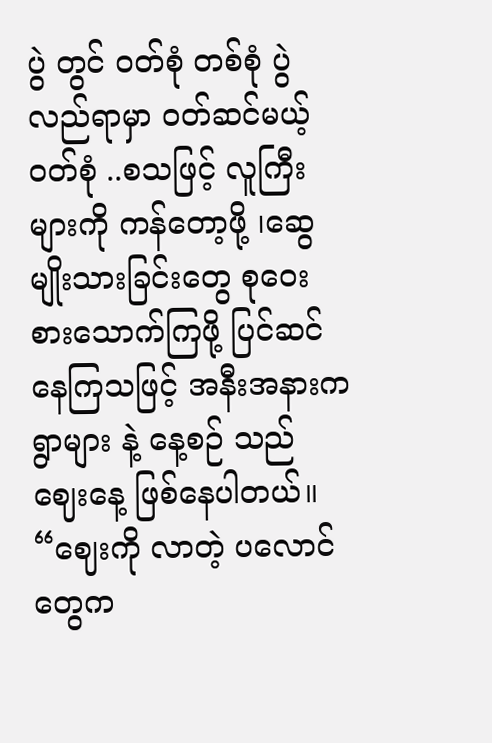ပွဲ တွင် ဝတ်စုံ တစ်စုံ ပွဲလည်ရာမှာ ဝတ်ဆင်မယ့် ဝတ်စုံ ..စသဖြင့် လူကြီးများကို ကန်တော့ဖို့ ၊ဆွေမျိုးသားခြင်းတွေ စုဝေး စားသောက်ကြဖို့ ပြင်ဆင်နေကြသဖြင့် အနီးအနားက ရွာများ နဲ့ နေ့စဉ် သည် ဈေးနေ့ ဖြစ်နေပါတယ်။
“ဈေးကို လာတဲ့ ပလောင်တွေက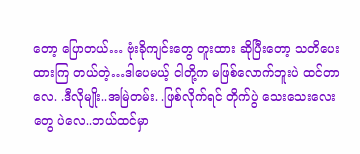တော့ ပြောတယ်… ဗုံးခိုကျင်းတွေ တူးထား ဆိုပြီးတော့ သတိပေးထားကြ တယ်တဲ့…ဒါပေမယ့် ငါတို့က မဖြစ်လောက်ဘူးပဲ ထင်တာလေ. .ဒီလိုမျိုး..အမြဲတမ်း. .ဖြစ်လိုက်ရင် တိုက်ပွဲ သေးသေးလေးတွေ ပဲလေ..ဘယ်ထင်မှာ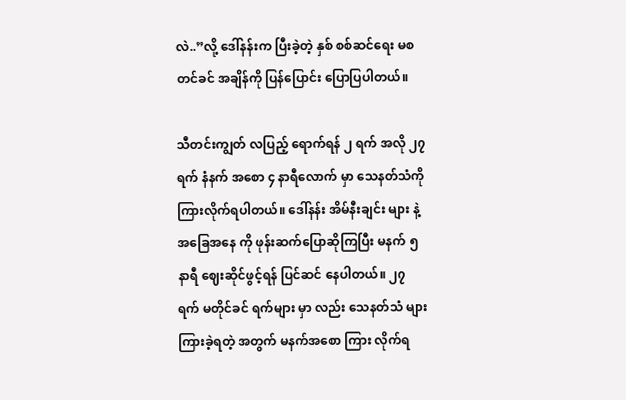လဲ..”လို့ ဒေါ်နန်းက ပြီးခဲ့တဲ့ နှစ် စစ်ဆင်ရေး မစတင်ခင် အချိန်ကို ပြန်ပြောင်း ပြောပြပါတယ်။

သီတင်းကျွတ် လပြည့် ရောက်ရန် ၂ ရက် အလို ၂၇ ရက် နံနက် အစော ၄ နာရီလောက် မှာ သေနတ်သံကို ကြားလိုက်ရပါတယ်။ ဒေါ်နန်း အိမ်နီးချင်း များ နဲ့ အခြေအနေ ကို ဖုန်းဆက်ပြောဆိုကြပြီး မနက် ၅ နာရီ ဈေးဆိုင်ဖွင့်ရန် ပြင်ဆင် နေပါတယ်။ ၂၇ ရက် မတိုင်ခင် ရက်များ မှာ လည်း သေနတ်သံ များ ကြားခဲ့ရတဲ့ အတွက် မနက်အစော ကြား လိုက်ရ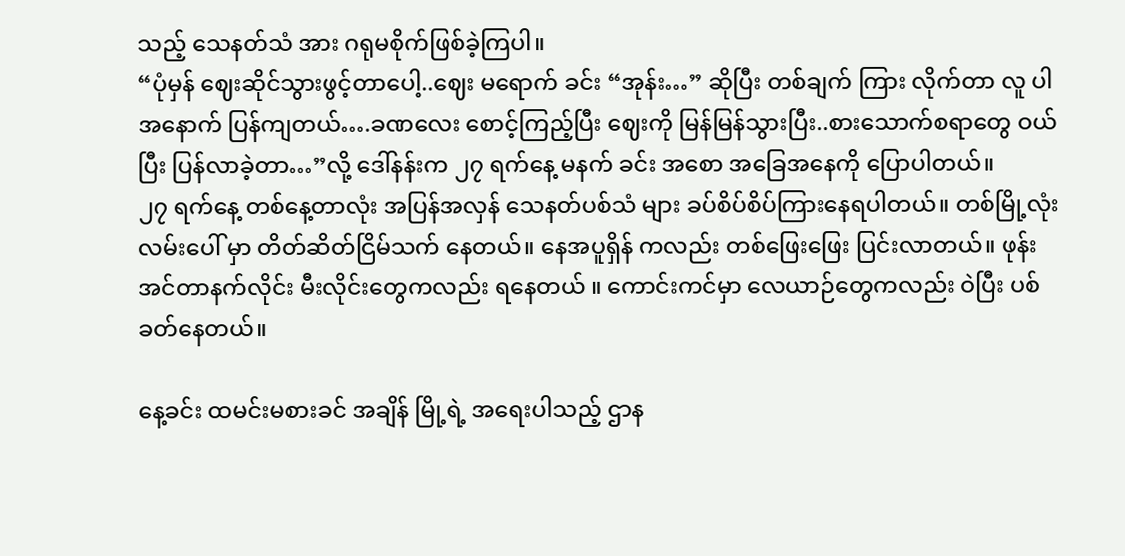သည့် သေနတ်သံ အား ဂရုမစိုက်ဖြစ်ခဲ့ကြပါ။
“ပုံမှန် ဈေးဆိုင်သွားဖွင့်တာပေါ့..ဈေး မရောက် ခင်း “အုန်း…” ဆိုပြီး တစ်ချက် ကြား လိုက်တာ လူ ပါ အနောက် ပြန်ကျတယ်….ခဏလေး စောင့်ကြည့်ပြီး ဈေးကို မြန်မြန်သွားပြီး..စားသောက်စရာတွေ ဝယ်ပြီး ပြန်လာခဲ့တာ…”လို့ ဒေါ်နန်းက ၂၇ ရက်နေ့ မနက် ခင်း အစော အခြေအနေကို ပြောပါတယ်။
၂၇ ရက်နေ့ တစ်နေ့တာလုံး အပြန်အလှန် သေနတ်ပစ်သံ များ ခပ်စိပ်စိပ်ကြားနေရပါတယ်။ တစ်မြို့လုံး လမ်းပေါ် မှာ တိတ်ဆိတ်ငြိမ်သက် နေတယ်။ နေအပူရှိန် ကလည်း တစ်ဖြေးဖြေး ပြင်းလာတယ်။ ဖုန်း အင်တာနက်လိုင်း မီးလိုင်းတွေကလည်း ရနေတယ် ။ ကောင်းကင်မှာ လေယာဉ်တွေကလည်း ဝဲပြီး ပစ်ခတ်နေတယ်။

နေ့ခင်း ထမင်းမစားခင် အချိန် မြို့ရဲ့ အရေးပါသည့် ဌာန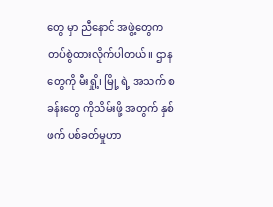တွေ မှာ ညီနောင် အဖွဲ့တွေက တပ်စွဲထားလိုက်ပါတယ်။ ဌာနတွေကို မီးရှို့၊ မြို့ ရဲ့ အသက် စခန်းတွေ ကိုသိမ်းဖို့ အတွက် နှစ်ဖက် ပစ်ခတ်မှုဟာ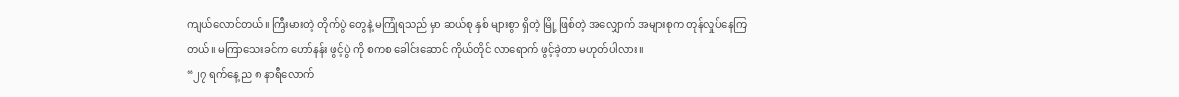ကျယ်လောင်တယ်။ ကြီးမားတဲ့ တိုက်ပွဲ တွေနဲ့ မကြုံရသည် မှာ ဆယ်စု နှစ် များစွာ ရှိတဲ့ မြို့ ဖြစ်တဲ့ အလျှောက် အများစုက တုန်လှုပ်နေကြတယ်။ မကြာသေးခင်က ဟော်နန်း ဖွင့်ပွဲ ကို စကစ ခေါင်းဆောင် ကိုယ်တိုင် လာရောက် ဖွင့်ခဲ့တာ မဟုတ်ပါလား။
“၂၇ ရက်နေ့ ည ၈ နာရီလောက်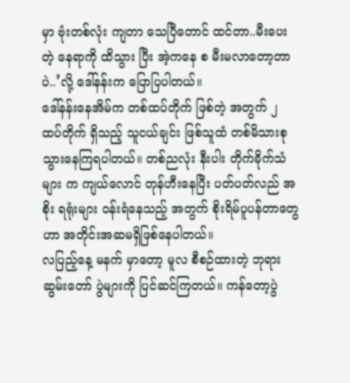မှာ ဗုံးတစ်လုံး ကျတာ သေပြီတောင် ထင်တာ..မီးပေးတဲ့ နေရာကို ထိသွား ပြီး အဲ့ကနေ စ မီးမလာတော့တာပဲ..’လို့ ဒေါ်နန်းက ပြောပြပါတယ်။
ဒေါ်နန်းနေအိမ်က တစ်ထပ်တိုက် ဖြစ်တဲ့ အတွက် ၂ ထပ်တိုက် ရှိသည့် သူငယ်ချင်း ဖြစ်သူထံ တစ်မိသားစုသွားနေကြရပါတယ်။ တစ်ညလုံး နီးပါး တိုက်ခိုက်သံများ က ကျယ်လောင် တုန်ဟီးနေပြီး ပတ်ပတ်လည် အစိုး ရရုံးများ ဝန်းရံနေသည့် အတွက် စိုးရိမ်ပူပန်တာတွေဟာ အတိုင်းအဆမရှိဖြစ်နေပါတယ်။
လပြည့်နေ့ မနက် မှာတော့ မူလ စီစဉ်ထားတဲ့ ဘုရားဆွမ်းတော် ပွဲများကို ပြင်ဆင်ကြတယ်။ ကန်တော့ပွဲ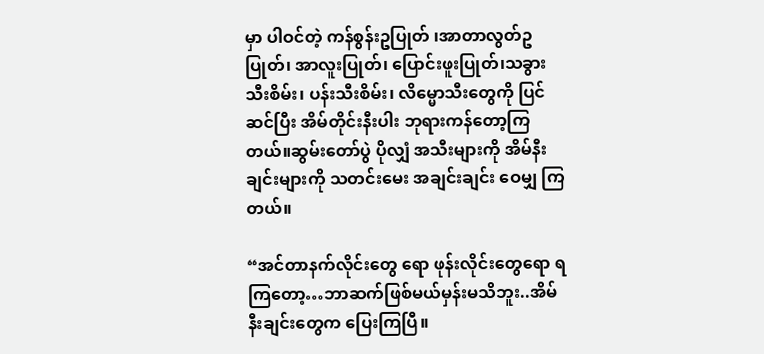မှာ ပါဝင်တဲ့ ကန်စွန်းဥပြုတ် ၊အာတာလွတ်ဥပြုတ်၊ အာလူးပြုတ်၊ ပြောင်းဖူးပြုတ်၊သခွားသီးစိမ်း၊ ပန်းသီးစိမ်း၊ လိမ္မောသီးတွေကို ပြင်ဆင်ပြီး အိမ်တိုင်းနီးပါး ဘုရားကန်တော့ကြတယ်။ဆွမ်းတော်ပွဲ ပိုလျှံ အသီးများကို အိမ်နီးချင်းများကို သတင်းမေး အချင်းချင်း ဝေမျှ ကြတယ်။

“အင်တာနက်လိုင်းတွေ ရော ဖုန်းလိုင်းတွေရော ရကြတော့…ဘာဆက်ဖြစ်မယ်မှန်းမသိဘူး..အိမ်နီးချင်းတွေက ပြေးကြပြီ။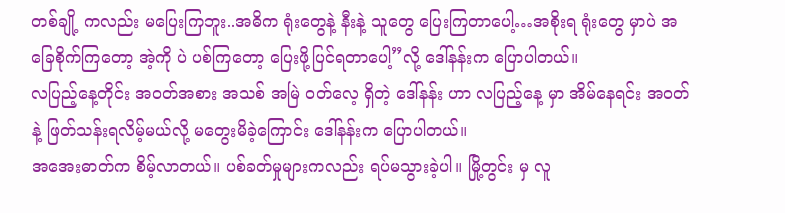တစ်ချို့ ကလည်း မပြေးကြဘူး..အဓိက ရုံးတွေနဲ့ နီးနဲ့ သူတွေ ပြေးကြတာပေါ့…အစိုးရ ရုံးတွေ မှာပဲ အခြေစိုက်ကြတော့ အဲ့ကို ပဲ ပစ်ကြတော့ ပြေးဖို့ပြင်ရတာပေါ့”လို့ ဒေါ်နန်းက ပြောပါတယ်။
လပြည့်နေ့တိုင်း အဝတ်အစား အသစ် အမြဲ ဝတ်လေ့ ရှိတဲ့ ဒေါ်နန်း ဟာ လပြည့်နေ့ မှာ အိမ်နေရင်း အဝတ်နဲ့ ဖြတ်သန်းရလိမ့်မယ်လို့ မတွေးမိခဲ့ကြောင်း ဒေါ်နန်းက ပြောပါတယ်။
အအေးဓာတ်က စိမ့်လာတယ်။ ပစ်ခတ်မှုများကလည်း ရပ်မသွားခဲ့ပါ။ မြို့တွင်း မှ လူ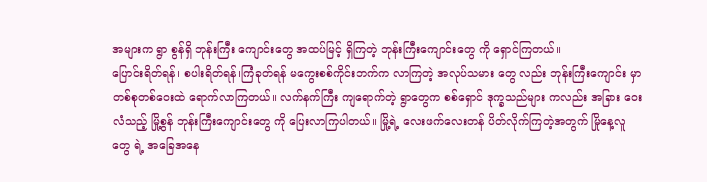အများက ရွာ စွန်ရှိ ဘုန်းကြီး ကျောင်းတွေ အထပ်မြင့် ရှိကြတဲ့ ဘုန်းကြီးကျောင်းတွေ ကို ရှောင်ကြတယ်။
ပြောင်းရိတ်ရန်၊ စပါးရိတ်ရန်၊ကြံခုတ်ရန် မကွေးစစ်ကိုင်းဘက်က လာကြတဲ့ အလုပ်သမား တွေ လည်း ဘုန်းကြီးကျောင်း မှာ တစ်စုတစ်ဝေးထဲ ရောက်လာကြတယ်။ လက်နက်ကြီး ကျရောက်တဲ့ ရွာတွေက စစ်ရှောင် ဒုက္ခသည်များ ကလည်း အခြား ဝေးလံသည့် မြို့စွန် ဘုန်းကြီးကျောင်းတွေ ကို ပြေးလာကြပါတယ်။ မြို့ရဲ့ လေးဖက်လေးတန် ပိတ်လိုက်ကြတဲ့အတွက် မြိုနေ့လူတွေ ရဲ့ အခြေအနေ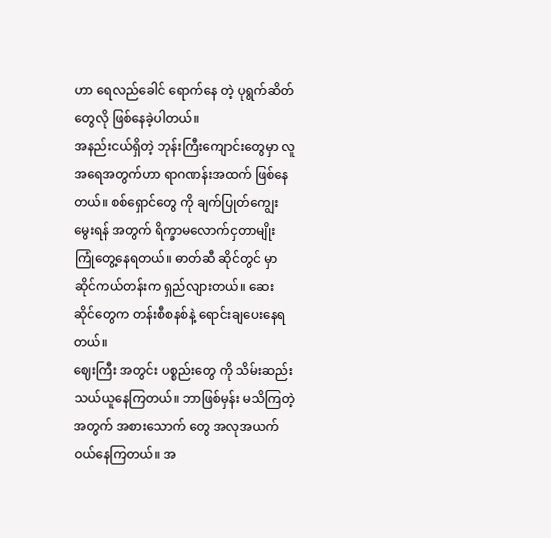ဟာ ရေလည်ခေါင် ရောက်နေ တဲ့ ပုရွက်ဆိတ်တွေလို ဖြစ်နေခဲ့ပါတယ်။
အနည်းငယ်ရှိတဲ့ ဘုန်းကြီးကျောင်းတွေမှာ လူအရေအတွက်ဟာ ရာဂဏန်းအထက် ဖြစ်နေတယ်။ စစ်ရှောင်တွေ ကို ချက်ပြုတ်ကျွေးမွေးရန် အတွက် ရိက္ခာမလောက်ငှတာမျိုး ကြုံတွေ့နေရတယ်။ ဓာတ်ဆီ ဆိုင်တွင် မှာ ဆိုင်ကယ်တန်းက ရှည်လျားတယ်။ ဆေးဆိုင်တွေက တန်းစီစနစ်နဲ့ ရောင်းချပေးနေရတယ်။
ဈေးကြီး အတွင်း ပစ္စည်းတွေ ကို သိမ်းဆည်းသယ်ယူနေကြတယ်။ ဘာဖြစ်မှန်း မသိကြတဲ့အတွက် အစားသောက် တွေ အလုအယက် ဝယ်နေကြတယ်။ အ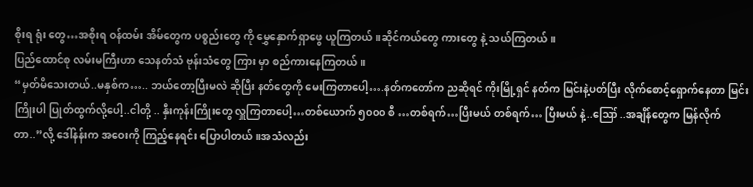စိုးရ ရုံး တွေ…အစိုးရ ဝန်ထမ်း အိမ်တွေက ပစ္စည်းတွေ ကို မွှေနှောက်ရှာဖွေ ယူကြတယ်။ဆိုင်ကယ်တွေ ကားတွေ နဲ့ သယ်ကြတယ်။
ပြည်ထောင်စု လမ်းမကြီးဟာ သေနတ်သံ ဗုန်းသံတွေ ကြား မှာ စည်ကားနေကြတယ်။
“မှတ်မိသေးတယ်..မနှစ်က….. ဘယ်တော့ပြီးမလဲ ဆိုပြီး နတ်တွေကို မေးကြတာပေါ့….နတ်ကတော်က ညဆိုရင် ကိုးမြို့ရှင် နတ်က မြင်းနဲ့ပတ်ပြီး လိုက်စောင့်ရှောက်နေတာ မြင်းကြိုးပါ ပြုတ်ထွက်လို့ပေါ့..ငါတို့ .. နှီးကုန်းကြိုးတွေ လှူကြတာပေါ့…တစ်ယောက် ၅၀၀၀ စီ …တစ်ရက်…ပြီးမယ် တစ်ရက်… ပြီးမယ် နဲ့..ဪ ..အချိန်တွေက မြန်လိုက်တာ..”လို့ ဒေါ်နန်းက အဝေးကို ကြည့်နေရင်း ပြောပါတယ်။အသံလည်း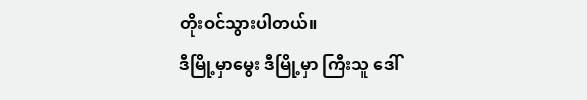တိုးဝင်သွားပါတယ်။
ဒီမြို့မှာမွေး ဒီမြို့မှာ ကြီးသူ ဒေါ်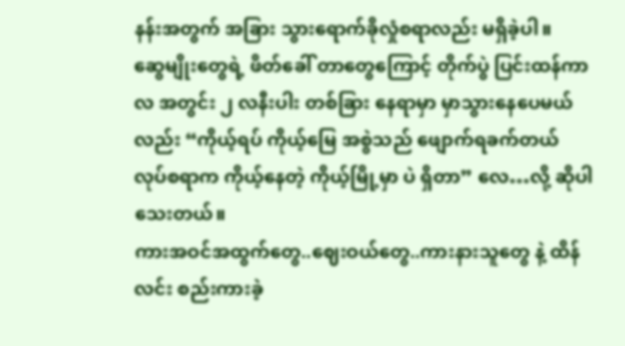နန်းအတွက် အခြား သွားရောက်ခိုလှုံစရာလည်း မရှိခဲ့ပါ။
ဆွေမျိုးတွေရဲ့ ဖိတ်ခေါ် တာတွေကြောင့် တိုက်ပွဲ ပြင်းထန်ကာလ အတွင်း ၂ လနီးပါး တစ်ခြား နေရာမှာ မှာသွားနေပေမယ်လည်း “ကိုယ့်ရပ် ကိုယ့်မြေ အစွဲသည် ဖျောက်ရခက်တယ် လုပ်စရာက ကိုယ့်နေတဲ့ ကိုယ့်မြို့မှာ ပဲ ရှိတာ” လေ…လို့ ဆိုပါသေးတယ်။
ကားအဝင်အထွက်တွေ..ဈေးဝယ်တွေ..ကားနားသူတွေ နဲ့ ထိန်လင်း စည်းကားခဲ့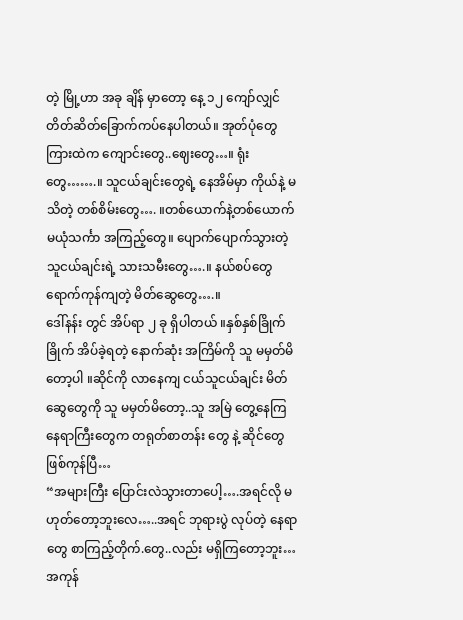တဲ့ မြို့ဟာ အခု ချိန် မှာတော့ နေ့ ၁၂ ကျော်လျှင် တိတ်ဆိတ်ခြောက်ကပ်နေပါတယ်။ အုတ်ပုံတွေ ကြားထဲက ကျောင်းတွေ..ဈေးတွေ…။ ရုံး တွေ…….။ သူငယ်ချင်းတွေရဲ့ နေအိမ်မှာ ကိုယ်နဲ့ မသိတဲ့ တစ်စိမ်းတွေ…. ။တစ်ယောက်နဲ့တစ်ယောက် မယုံသင်္ကာ အကြည့်တွေ။ ပျောက်ပျောက်သွားတဲ့ သူငယ်ချင်းရဲ့ သားသမီးတွေ….။ နယ်စပ်တွေ ရောက်ကုန်ကျတဲ့ မိတ်ဆွေတွေ….။
ဒေါ်နန်း တွင် အိပ်ရာ ၂ ခု ရှိပါတယ် ။နှစ်နှစ်ခြိုက်ခြိုက် အိပ်ခဲ့ရတဲ့ နောက်ဆုံး အကြိမ်ကို သူ မမှတ်မိတော့ပါ ။ဆိုင်ကို လာနေကျ ငယ်သူငယ်ချင်း မိတ်ဆွေတွေကို သူ မမှတ်မိတော့..သူ အမြဲ တွေ့နေကြ နေရာကြီးတွေက တရုတ်စာတန်း တွေ နဲ့ ဆိုင်တွေ ဖြစ်ကုန်ပြီ…
“အများကြီး ပြောင်းလဲသွားတာပေါ့….အရင်လို မဟုတ်တော့ဘူးလေ…..အရင် ဘုရားပွဲ လုပ်တဲ့ နေရာတွေ စာကြည့်တိုက်.တွေ..လည်း မရှိကြတော့ဘူး…အကုန်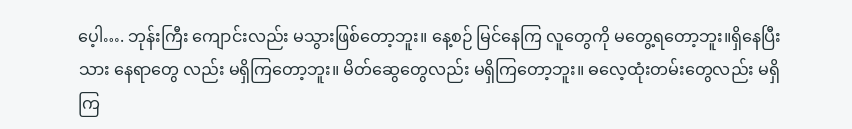ပေ့ါ…. ဘုန်းကြီး ကျောင်းလည်း မသွားဖြစ်တော့ဘူး။ နေ့စဉ် မြင်နေကြ လူတွေကို မတွေ့ရတော့ဘူး။ရှိနေပြီးသား နေရာတွေ လည်း မရှိကြတော့ဘူး။ မိတ်ဆွေတွေလည်း မရှိကြတော့ဘူး။ ဓလေ့ထုံးတမ်းတွေလည်း မရှိကြ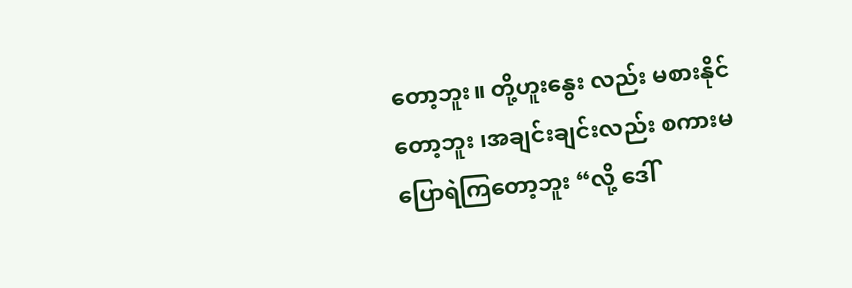တော့ဘူး။ တို့ဟူးနွေး လည်း မစားနိုင်တော့ဘူး ၊အချင်းချင်းလည်း စကားမပြောရဲကြတော့ဘူး “လို့ ဒေါ်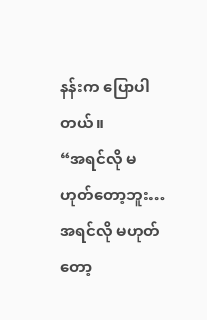နန်းက ပြောပါတယ်။
“အရင်လို မဟုတ်တော့ဘူး…အရင်လို မဟုတ်တော့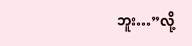ဘူး…”လို့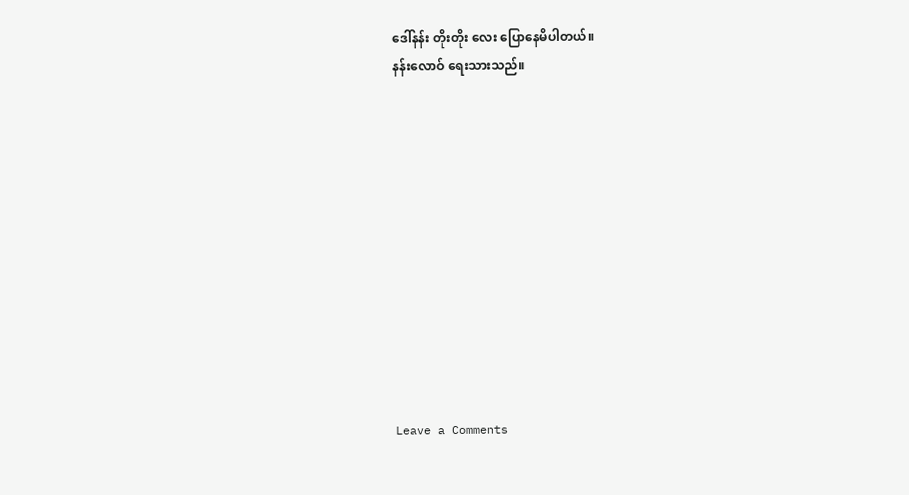ဒေါ်နန်း တိုးတိုး လေး ပြောနေမိပါတယ်။
နန်းလောဝ် ရေးသားသည်။












Leave a Comments